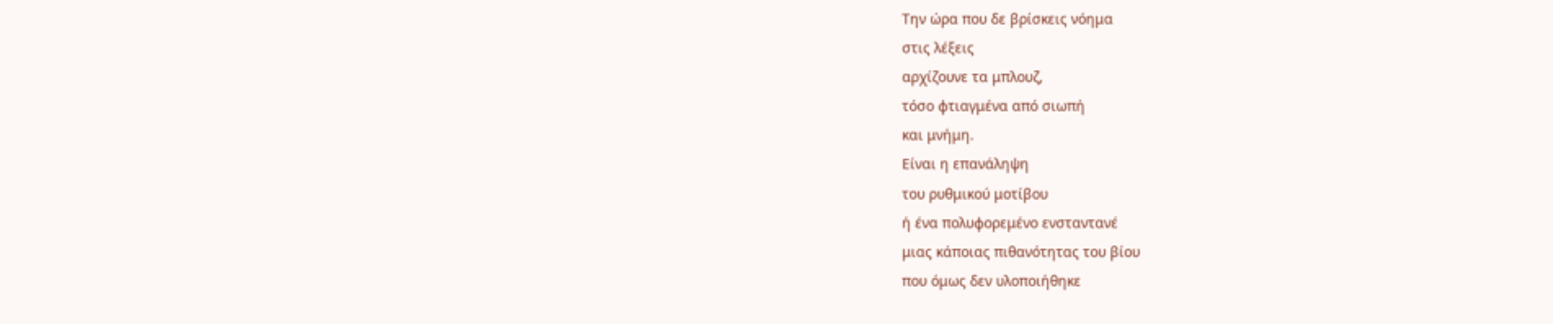Την ώρα που δε βρίσκεις νόημα
στις λέξεις
αρχίζουνε τα μπλουζ,
τόσο φτιαγμένα από σιωπή
και μνήμη.
Είναι η επανάληψη
του ρυθμικού μοτίβου
ή ένα πολυφορεμένο ενσταντανέ
μιας κάποιας πιθανότητας του βίου
που όμως δεν υλοποιήθηκε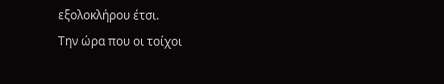εξολοκλήρου έτσι.
Την ώρα που οι τοίχοι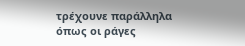τρέχουνε παράλληλα
όπως οι ράγες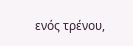ενός τρένου,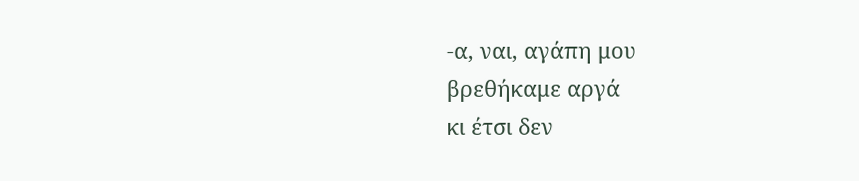-α, ναι, αγάπη μου
βρεθήκαμε αργά
κι έτσι δεν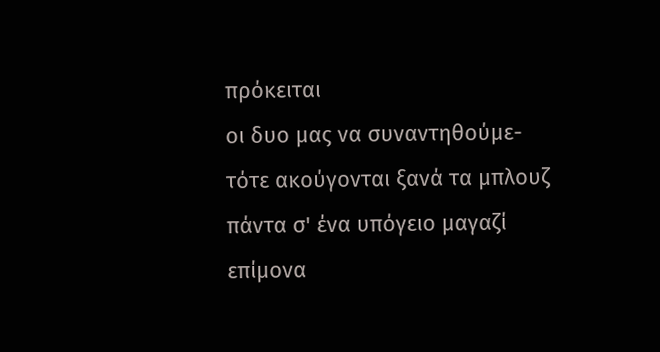πρόκειται
οι δυο μας να συναντηθούμε-
τότε ακούγονται ξανά τα μπλουζ
πάντα σ' ένα υπόγειο μαγαζί
επίμονα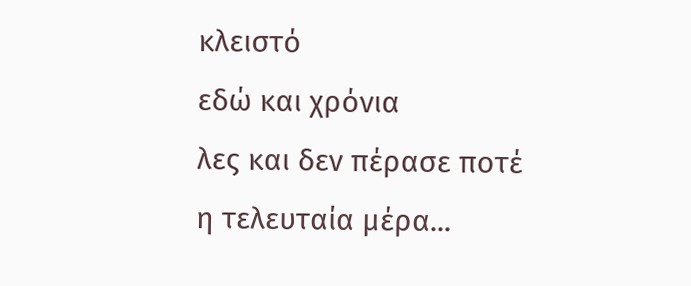κλειστό
εδώ και χρόνια
λες και δεν πέρασε ποτέ
η τελευταία μέρα...